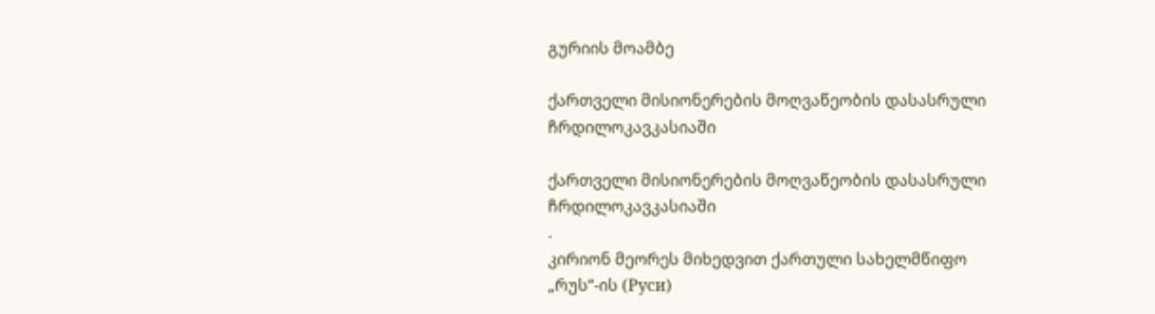გურიის მოამბე

ქართველი მისიონერების მოღვაწეობის დასასრული ჩრდილოკავკასიაში

ქართველი მისიონერების მოღვაწეობის დასასრული ჩრდილოკავკასიაში
.
კირიონ მეორეს მიხედვით ქართული სახელმწიფო „რუს“-ის (Руси)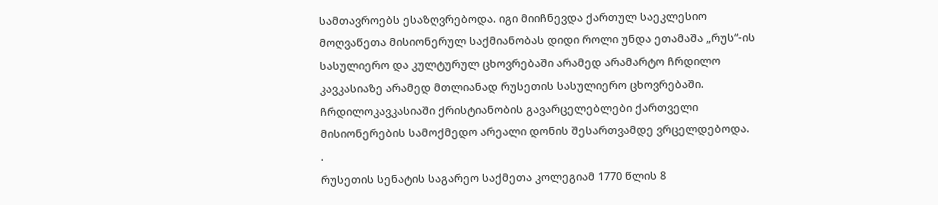სამთავროებს ესაზღვრებოდა. იგი მიიჩნევდა ქართულ საეკლესიო მოღვაწეთა მისიონერულ საქმიანობას დიდი როლი უნდა ეთამაშა „რუს“-ის სასულიერო და კულტურულ ცხოვრებაში არამედ არამარტო ჩრდილო კავკასიაზე არამედ მთლიანად რუსეთის სასულიერო ცხოვრებაში. ჩრდილოკავკასიაში ქრისტიანობის გავარცელებლები ქართველი მისიონერების სამოქმედო არეალი დონის შესართვამდე ვრცელდებოდა.
.
რუსეთის სენატის საგარეო საქმეთა კოლეგიამ 1770 წლის 8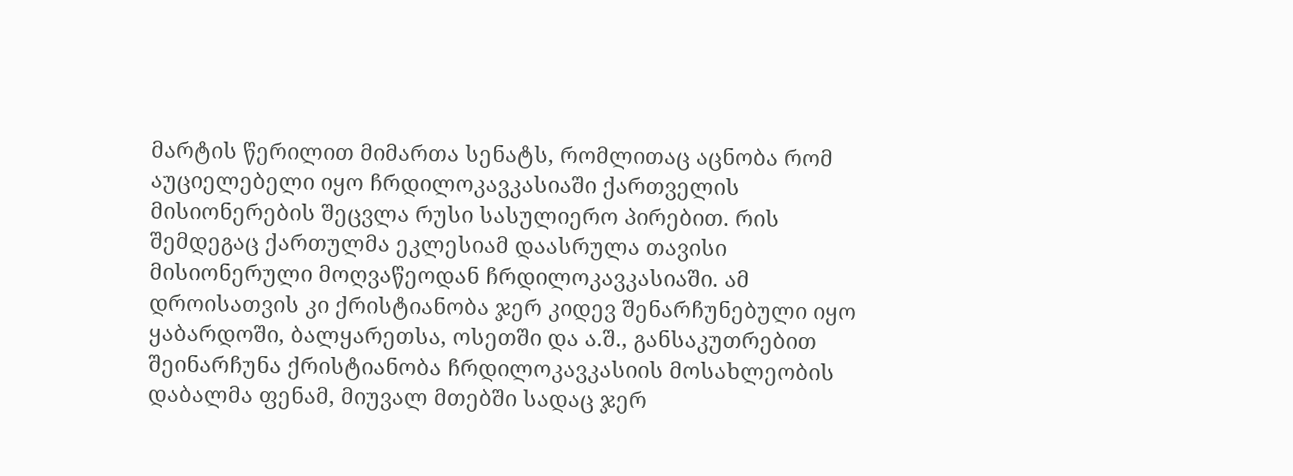მარტის წერილით მიმართა სენატს, რომლითაც აცნობა რომ აუციელებელი იყო ჩრდილოკავკასიაში ქართველის მისიონერების შეცვლა რუსი სასულიერო პირებით. რის შემდეგაც ქართულმა ეკლესიამ დაასრულა თავისი მისიონერული მოღვაწეოდან ჩრდილოკავკასიაში. ამ დროისათვის კი ქრისტიანობა ჯერ კიდევ შენარჩუნებული იყო ყაბარდოში, ბალყარეთსა, ოსეთში და ა.შ., განსაკუთრებით შეინარჩუნა ქრისტიანობა ჩრდილოკავკასიის მოსახლეობის დაბალმა ფენამ, მიუვალ მთებში სადაც ჯერ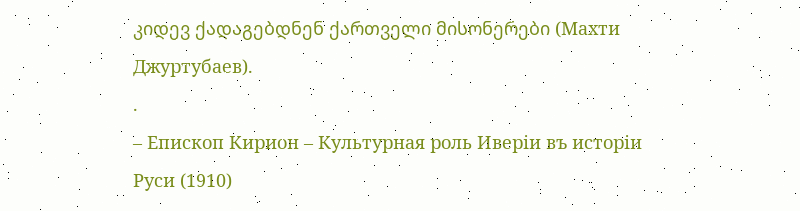კიდევ ქადაგებდნენ ქართველი მისონერები (Махти Джуртубаев).
.
– Епископ Кирион – Культурная роль Иверіи въ исторіи Руси (1910)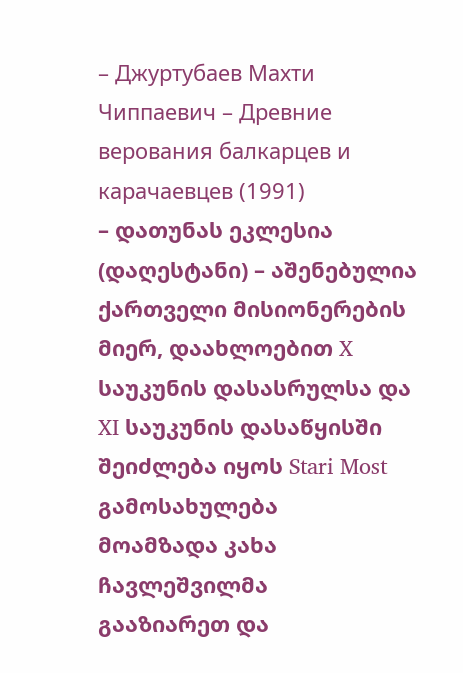– Джуртубаев Махти Чиппаевич – Древние верования балкарцев и карачаевцев (1991)
– დათუნას ეკლესია (დაღესტანი) – აშენებულია ქართველი მისიონერების მიერ, დაახლოებით X საუკუნის დასასრულსა და XI საუკუნის დასაწყისში
შეიძლება იყოს Stari Most გამოსახულება
მოამზადა კახა ჩავლეშვილმა
გააზიარეთ და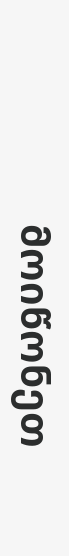მოიწონეთ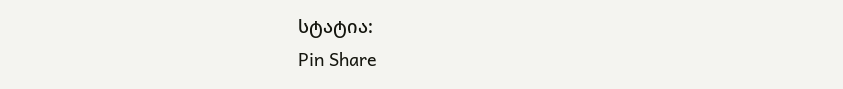სტატია:
Pin Share